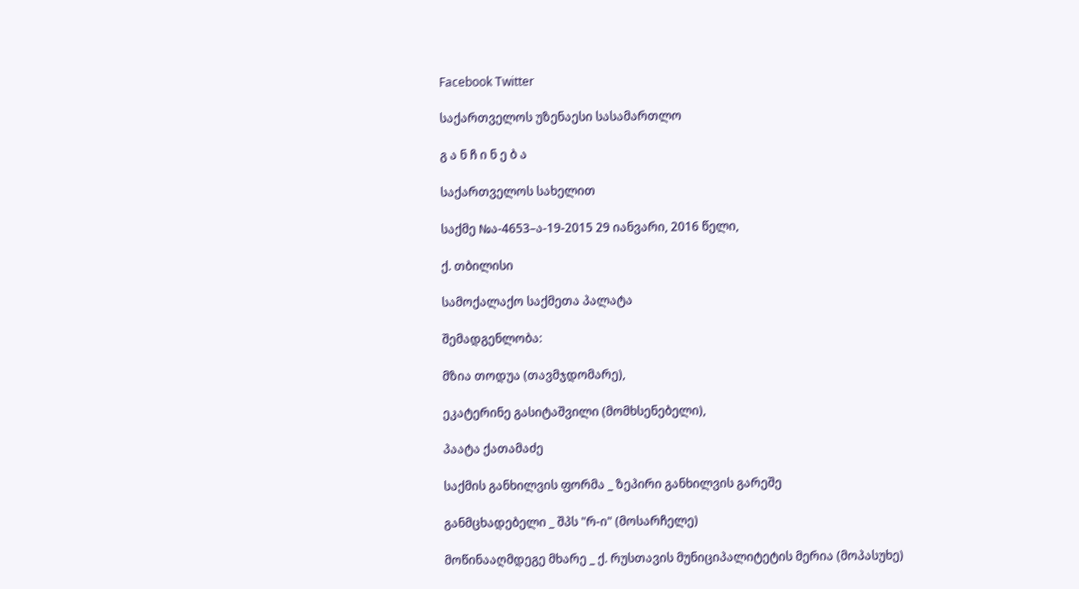Facebook Twitter

საქართველოს უზენაესი სასამართლო

გ ა ნ ჩ ი ნ ე ბ ა

საქართველოს სახელით

საქმე №ა-4653–ა-19-2015 29 იანვარი, 2016 წელი,

ქ. თბილისი

სამოქალაქო საქმეთა პალატა

შემადგენლობა:

მზია თოდუა (თავმჯდომარე),

ეკატერინე გასიტაშვილი (მომხსენებელი),

პაატა ქათამაძე

საქმის განხილვის ფორმა _ ზეპირი განხილვის გარეშე

განმცხადებელი _ შპს "რ-ი" (მოსარჩელე)

მოწინააღმდეგე მხარე _ ქ. რუსთავის მუნიციპალიტეტის მერია (მოპასუხე)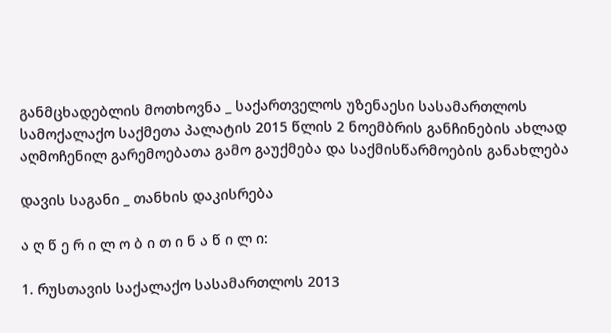განმცხადებლის მოთხოვნა _ საქართველოს უზენაესი სასამართლოს სამოქალაქო საქმეთა პალატის 2015 წლის 2 ნოემბრის განჩინების ახლად აღმოჩენილ გარემოებათა გამო გაუქმება და საქმისწარმოების განახლება

დავის საგანი _ თანხის დაკისრება

ა ღ წ ე რ ი ლ ო ბ ი თ ი ნ ა წ ი ლ ი:

1. რუსთავის საქალაქო სასამართლოს 2013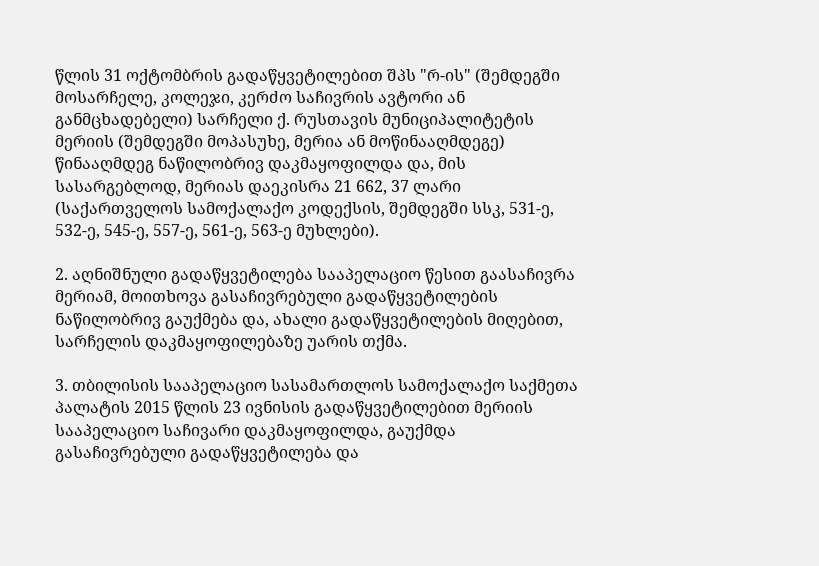წლის 31 ოქტომბრის გადაწყვეტილებით შპს "რ-ის" (შემდეგში მოსარჩელე, კოლეჯი, კერძო საჩივრის ავტორი ან განმცხადებელი) სარჩელი ქ. რუსთავის მუნიციპალიტეტის მერიის (შემდეგში მოპასუხე, მერია ან მოწინააღმდეგე) წინააღმდეგ ნაწილობრივ დაკმაყოფილდა და, მის სასარგებლოდ, მერიას დაეკისრა 21 662, 37 ლარი (საქართველოს სამოქალაქო კოდექსის, შემდეგში სსკ, 531-ე, 532-ე, 545-ე, 557-ე, 561-ე, 563-ე მუხლები).

2. აღნიშნული გადაწყვეტილება სააპელაციო წესით გაასაჩივრა მერიამ, მოითხოვა გასაჩივრებული გადაწყვეტილების ნაწილობრივ გაუქმება და, ახალი გადაწყვეტილების მიღებით, სარჩელის დაკმაყოფილებაზე უარის თქმა.

3. თბილისის სააპელაციო სასამართლოს სამოქალაქო საქმეთა პალატის 2015 წლის 23 ივნისის გადაწყვეტილებით მერიის სააპელაციო საჩივარი დაკმაყოფილდა, გაუქმდა გასაჩივრებული გადაწყვეტილება და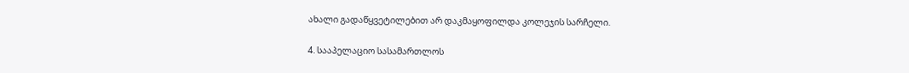ახალი გადაწყვეტილებით არ დაკმაყოფილდა კოლეჯის სარჩელი.

4. სააპელაციო სასამართლოს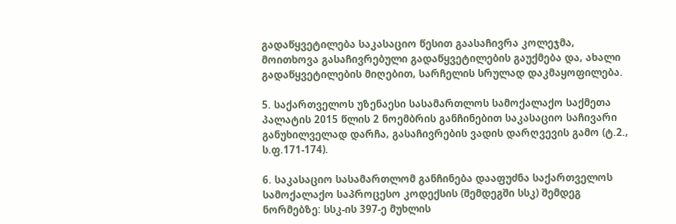გადაწყვეტილება საკასაციო წესით გაასაჩივრა კოლეჯმა, მოითხოვა გასაჩივრებული გადაწყვეტილების გაუქმება და, ახალი გადაწყვეტილების მიღებით, სარჩელის სრულად დაკმაყოფილება.

5. საქართველოს უზენაესი სასამართლოს სამოქალაქო საქმეთა პალატის 2015 წლის 2 ნოემბრის განჩინებით საკასაციო საჩივარი განუხილველად დარჩა, გასაჩივრების ვადის დარღვევის გამო (ტ.2., ს.ფ.171-174).

6. საკასაციო სასამართლომ განჩინება დააფუძნა საქართველოს სამოქალაქო საპროცესო კოდექსის (შემდეგში სსკ) შემდეგ ნორმებზე: სსკ-ის 397-ე მუხლის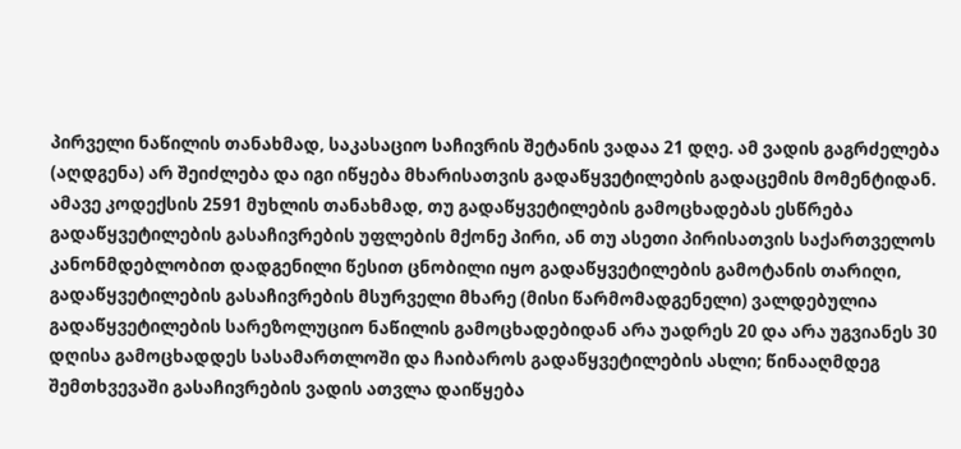პირველი ნაწილის თანახმად, საკასაციო საჩივრის შეტანის ვადაა 21 დღე. ამ ვადის გაგრძელება (აღდგენა) არ შეიძლება და იგი იწყება მხარისათვის გადაწყვეტილების გადაცემის მომენტიდან. ამავე კოდექსის 2591 მუხლის თანახმად, თუ გადაწყვეტილების გამოცხადებას ესწრება გადაწყვეტილების გასაჩივრების უფლების მქონე პირი, ან თუ ასეთი პირისათვის საქართველოს კანონმდებლობით დადგენილი წესით ცნობილი იყო გადაწყვეტილების გამოტანის თარიღი, გადაწყვეტილების გასაჩივრების მსურველი მხარე (მისი წარმომადგენელი) ვალდებულია გადაწყვეტილების სარეზოლუციო ნაწილის გამოცხადებიდან არა უადრეს 20 და არა უგვიანეს 30 დღისა გამოცხადდეს სასამართლოში და ჩაიბაროს გადაწყვეტილების ასლი; წინააღმდეგ შემთხვევაში გასაჩივრების ვადის ათვლა დაიწყება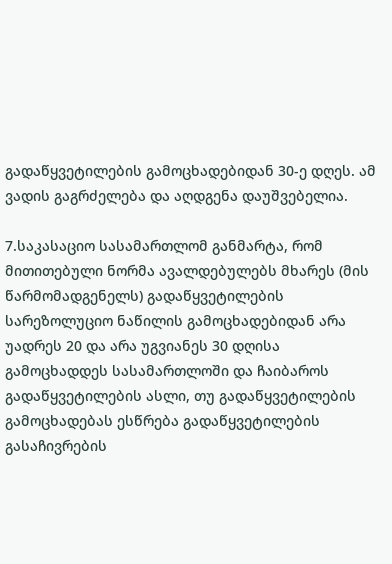გადაწყვეტილების გამოცხადებიდან 30-ე დღეს. ამ ვადის გაგრძელება და აღდგენა დაუშვებელია.

7.საკასაციო სასამართლომ განმარტა, რომ მითითებული ნორმა ავალდებულებს მხარეს (მის წარმომადგენელს) გადაწყვეტილების სარეზოლუციო ნაწილის გამოცხადებიდან არა უადრეს 20 და არა უგვიანეს 30 დღისა გამოცხადდეს სასამართლოში და ჩაიბაროს გადაწყვეტილების ასლი, თუ გადაწყვეტილების გამოცხადებას ესწრება გადაწყვეტილების გასაჩივრების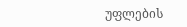უფლების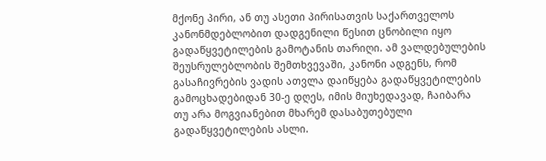მქონე პირი, ან თუ ასეთი პირისათვის საქართველოს კანონმდებლობით დადგენილი წესით ცნობილი იყო გადაწყვეტილების გამოტანის თარიღი. ამ ვალდებულების შეუსრულებლობის შემთხვევაში, კანონი ადგენს, რომ გასაჩივრების ვადის ათვლა დაიწყება გადაწყვეტილების გამოცხადებიდან 30-ე დღეს, იმის მიუხედავად, ჩაიბარა თუ არა მოგვიანებით მხარემ დასაბუთებული გადაწყვეტილების ასლი.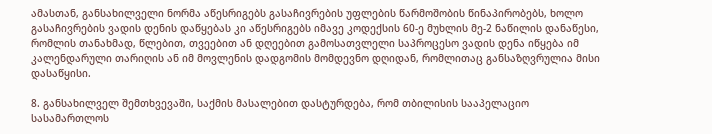ამასთან, განსახილველი ნორმა აწესრიგებს გასაჩივრების უფლების წარმოშობის წინაპირობებს, ხოლო გასაჩივრების ვადის დენის დაწყებას კი აწესრიგებს იმავე კოდექსის 60-ე მუხლის მე-2 ნაწილის დანაწესი, რომლის თანახმად, წლებით, თვეებით ან დღეებით გამოსათვლელი საპროცესო ვადის დენა იწყება იმ კალენდარული თარიღის ან იმ მოვლენის დადგომის მომდევნო დღიდან, რომლითაც განსაზღვრულია მისი დასაწყისი.

8. განსახილველ შემთხვევაში, საქმის მასალებით დასტურდება, რომ თბილისის სააპელაციო სასამართლოს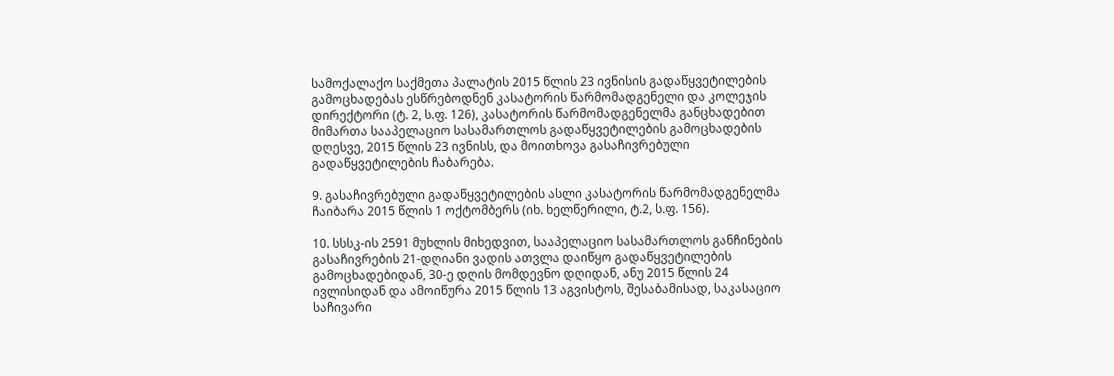სამოქალაქო საქმეთა პალატის 2015 წლის 23 ივნისის გადაწყვეტილების გამოცხადებას ესწრებოდნენ კასატორის წარმომადგენელი და კოლეჯის დირექტორი (ტ. 2, ს.ფ. 126), კასატორის წარმომადგენელმა განცხადებით მიმართა სააპელაციო სასამართლოს გადაწყვეტილების გამოცხადების დღესვე, 2015 წლის 23 ივნისს, და მოითხოვა გასაჩივრებული გადაწყვეტილების ჩაბარება.

9. გასაჩივრებული გადაწყვეტილების ასლი კასატორის წარმომადგენელმა ჩაიბარა 2015 წლის 1 ოქტომბერს (იხ. ხელწერილი, ტ.2, ს.ფ. 156).

10. სსსკ-ის 2591 მუხლის მიხედვით, სააპელაციო სასამართლოს განჩინების გასაჩივრების 21-დღიანი ვადის ათვლა დაიწყო გადაწყვეტილების გამოცხადებიდან, 30-ე დღის მომდევნო დღიდან, ანუ 2015 წლის 24 ივლისიდან და ამოიწურა 2015 წლის 13 აგვისტოს, შესაბამისად, საკასაციო საჩივარი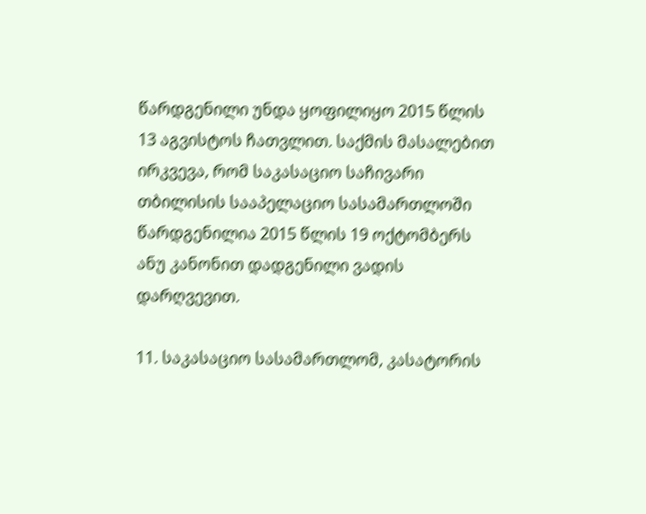წარდგენილი უნდა ყოფილიყო 2015 წლის 13 აგვისტოს ჩათვლით. საქმის მასალებით ირკვევა, რომ საკასაციო საჩივარი თბილისის სააპელაციო სასამართლოში წარდგენილია 2015 წლის 19 ოქტომბერს ანუ კანონით დადგენილი ვადის დარღვევით.

11. საკასაციო სასამართლომ, კასატორის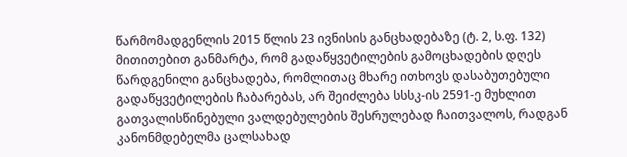წარმომადგენლის 2015 წლის 23 ივნისის განცხადებაზე (ტ. 2, ს.ფ. 132) მითითებით განმარტა, რომ გადაწყვეტილების გამოცხადების დღეს წარდგენილი განცხადება, რომლითაც მხარე ითხოვს დასაბუთებული გადაწყვეტილების ჩაბარებას, არ შეიძლება სსსკ-ის 2591-ე მუხლით გათვალისწინებული ვალდებულების შესრულებად ჩაითვალოს, რადგან კანონმდებელმა ცალსახად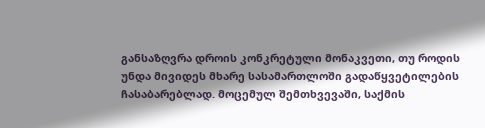განსაზღვრა დროის კონკრეტული მონაკვეთი, თუ როდის უნდა მივიდეს მხარე სასამართლოში გადაწყვეტილების ჩასაბარებლად. მოცემულ შემთხვევაში, საქმის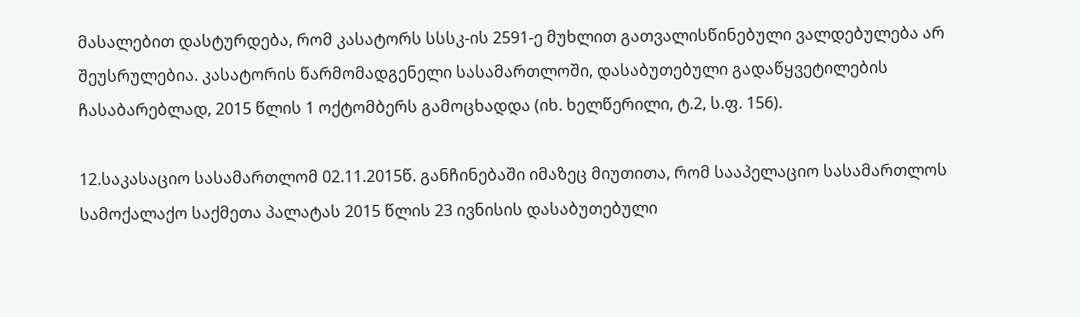მასალებით დასტურდება, რომ კასატორს სსსკ-ის 2591-ე მუხლით გათვალისწინებული ვალდებულება არ შეუსრულებია. კასატორის წარმომადგენელი სასამართლოში, დასაბუთებული გადაწყვეტილების ჩასაბარებლად, 2015 წლის 1 ოქტომბერს გამოცხადდა (იხ. ხელწერილი, ტ.2, ს.ფ. 156).

12.საკასაციო სასამართლომ 02.11.2015წ. განჩინებაში იმაზეც მიუთითა, რომ სააპელაციო სასამართლოს სამოქალაქო საქმეთა პალატას 2015 წლის 23 ივნისის დასაბუთებული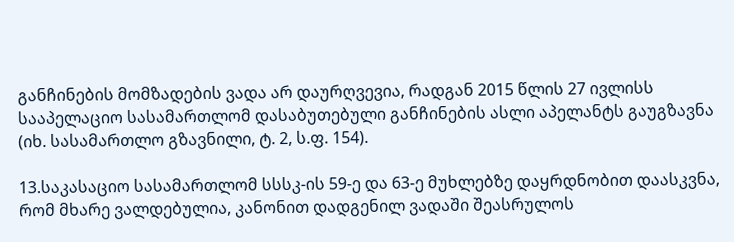განჩინების მომზადების ვადა არ დაურღვევია, რადგან 2015 წლის 27 ივლისს სააპელაციო სასამართლომ დასაბუთებული განჩინების ასლი აპელანტს გაუგზავნა (იხ. სასამართლო გზავნილი, ტ. 2, ს.ფ. 154).

13.საკასაციო სასამართლომ სსსკ-ის 59-ე და 63-ე მუხლებზე დაყრდნობით დაასკვნა, რომ მხარე ვალდებულია, კანონით დადგენილ ვადაში შეასრულოს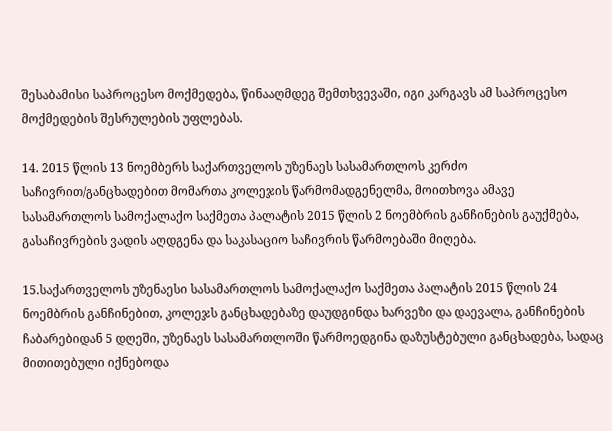შესაბამისი საპროცესო მოქმედება, წინააღმდეგ შემთხვევაში, იგი კარგავს ამ საპროცესო მოქმედების შესრულების უფლებას.

14. 2015 წლის 13 ნოემბერს საქართველოს უზენაეს სასამართლოს კერძო საჩივრით/განცხადებით მომართა კოლეჯის წარმომადგენელმა, მოითხოვა ამავე სასამართლოს სამოქალაქო საქმეთა პალატის 2015 წლის 2 ნოემბრის განჩინების გაუქმება, გასაჩივრების ვადის აღდგენა და საკასაციო საჩივრის წარმოებაში მიღება.

15.საქართველოს უზენაესი სასამართლოს სამოქალაქო საქმეთა პალატის 2015 წლის 24 ნოემბრის განჩინებით, კოლეჯს განცხადებაზე დაუდგინდა ხარვეზი და დაევალა, განჩინების ჩაბარებიდან 5 დღეში, უზენაეს სასამართლოში წარმოედგინა დაზუსტებული განცხადება, სადაც მითითებული იქნებოდა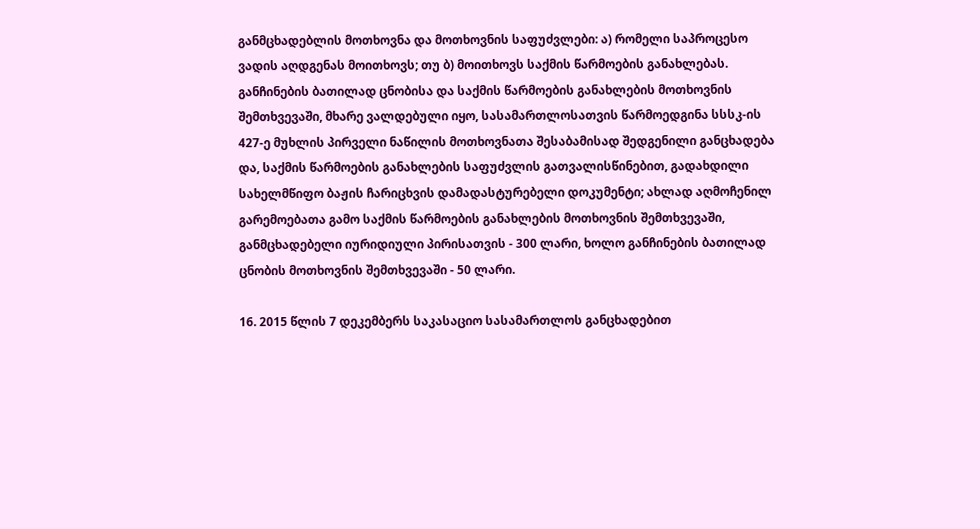განმცხადებლის მოთხოვნა და მოთხოვნის საფუძვლები: ა) რომელი საპროცესო ვადის აღდგენას მოითხოვს; თუ ბ) მოითხოვს საქმის წარმოების განახლებას. განჩინების ბათილად ცნობისა და საქმის წარმოების განახლების მოთხოვნის შემთხვევაში, მხარე ვალდებული იყო, სასამართლოსათვის წარმოედგინა სსსკ-ის 427-ე მუხლის პირველი ნაწილის მოთხოვნათა შესაბამისად შედგენილი განცხადება და, საქმის წარმოების განახლების საფუძვლის გათვალისწინებით, გადახდილი სახელმწიფო ბაჟის ჩარიცხვის დამადასტურებელი დოკუმენტი; ახლად აღმოჩენილ გარემოებათა გამო საქმის წარმოების განახლების მოთხოვნის შემთხვევაში, განმცხადებელი იურიდიული პირისათვის - 300 ლარი, ხოლო განჩინების ბათილად ცნობის მოთხოვნის შემთხვევაში - 50 ლარი.

16. 2015 წლის 7 დეკემბერს საკასაციო სასამართლოს განცხადებით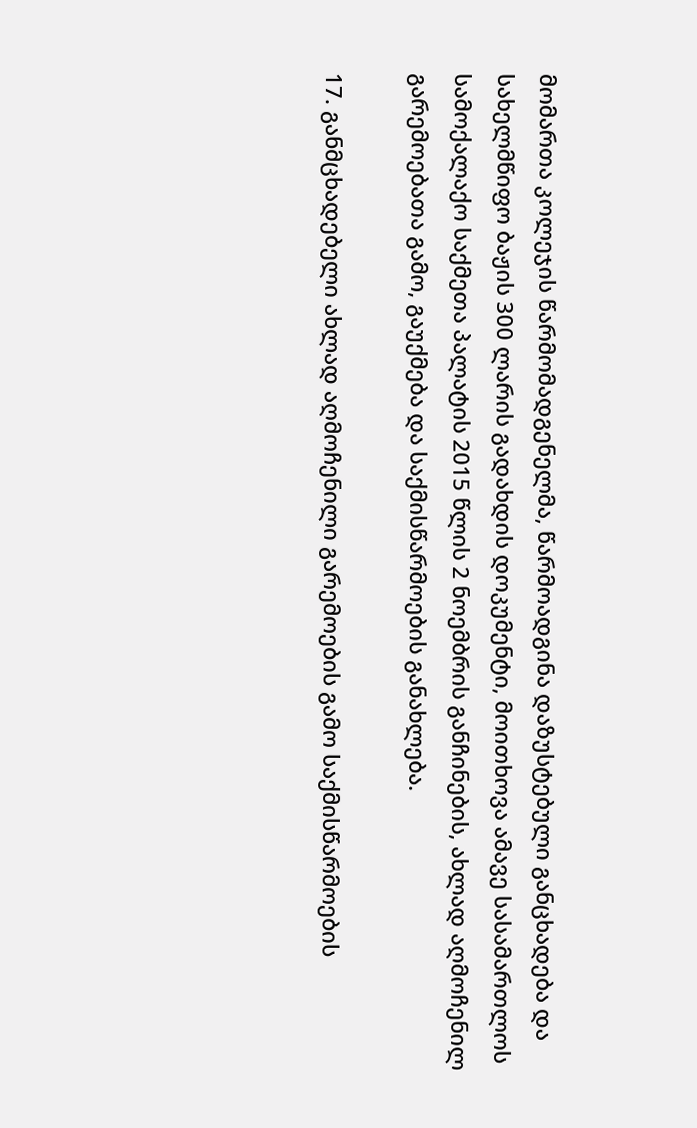მომართა კოლეჯის წარმომადგენელმა, წარმოადგინა დაზუსტებული განცხადება და სახელმწიფო ბაჟის 300 ლარის გადახდის დოკუმენტი, მოითხოვა ამავე სასამართლოს სამოქალაქო საქმეთა პალატის 2015 წლის 2 ნოემბრის განჩინების, ახლად აღმოჩენილ გარემოებათა გამო, გაუქმება და საქმისწარმოების განახლება.

17. განმცხადებელი ახლად აღმოჩენილი გარემოების გამო საქმისწარმოების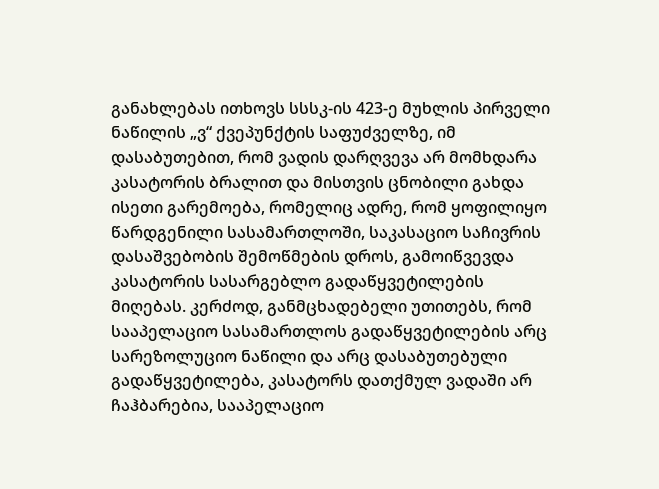განახლებას ითხოვს სსსკ-ის 423-ე მუხლის პირველი ნაწილის „ვ“ ქვეპუნქტის საფუძველზე, იმ დასაბუთებით, რომ ვადის დარღვევა არ მომხდარა კასატორის ბრალით და მისთვის ცნობილი გახდა ისეთი გარემოება, რომელიც ადრე, რომ ყოფილიყო წარდგენილი სასამართლოში, საკასაციო საჩივრის დასაშვებობის შემოწმების დროს, გამოიწვევდა კასატორის სასარგებლო გადაწყვეტილების მიღებას. კერძოდ, განმცხადებელი უთითებს, რომ სააპელაციო სასამართლოს გადაწყვეტილების არც სარეზოლუციო ნაწილი და არც დასაბუთებული გადაწყვეტილება, კასატორს დათქმულ ვადაში არ ჩაჰბარებია, სააპელაციო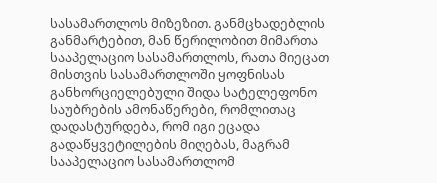სასამართლოს მიზეზით. განმცხადებლის განმარტებით, მან წერილობით მიმართა სააპელაციო სასამართლოს, რათა მიეცათ მისთვის სასამართლოში ყოფნისას განხორციელებული შიდა სატელეფონო საუბრების ამონაწერები, რომლითაც დადასტურდება, რომ იგი ეცადა გადაწყვეტილების მიღებას, მაგრამ სააპელაციო სასამართლომ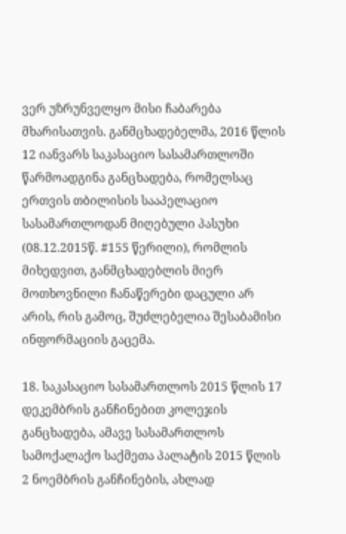ვერ უზრუნველყო მისი ჩაბარება მხარისათვის. განმცხადებელმა, 2016 წლის 12 იანვარს საკასაციო სასამართლოში წარმოადგინა განცხადება, რომელსაც ერთვის თბილისის სააპელაციო სასამართლოდან მიღებული პასუხი (08.12.2015წ. #155 წერილი), რომლის მიხედვით, განმცხადებლის მიერ მოთხოვნილი ჩანაწერები დაცული არ არის, რის გამოც, შუძლებელია შესაბამისი ინფორმაციის გაცემა.

18. საკასაციო სასამართლოს 2015 წლის 17 დეკემბრის განჩინებით კოლეჯის განცხადება, ამავე სასამართლოს სამოქალაქო საქმეთა პალატის 2015 წლის 2 ნოემბრის განჩინების, ახლად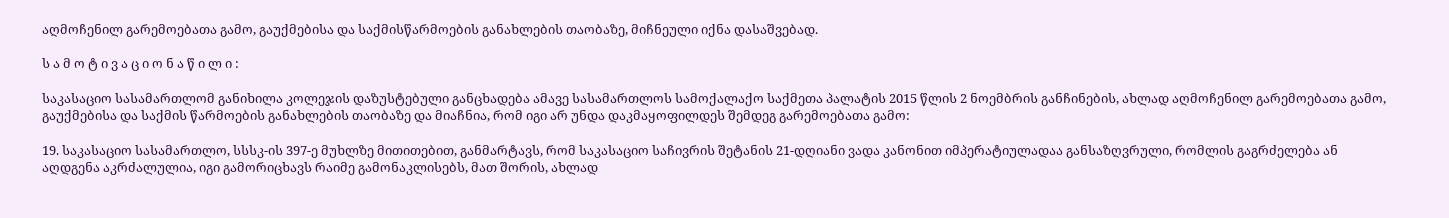აღმოჩენილ გარემოებათა გამო, გაუქმებისა და საქმისწარმოების განახლების თაობაზე, მიჩნეული იქნა დასაშვებად.

ს ა მ ო ტ ი ვ ა ც ი ო ნ ა წ ი ლ ი :

საკასაციო სასამართლომ განიხილა კოლეჯის დაზუსტებული განცხადება ამავე სასამართლოს სამოქალაქო საქმეთა პალატის 2015 წლის 2 ნოემბრის განჩინების, ახლად აღმოჩენილ გარემოებათა გამო, გაუქმებისა და საქმის წარმოების განახლების თაობაზე და მიაჩნია, რომ იგი არ უნდა დაკმაყოფილდეს შემდეგ გარემოებათა გამო:

19. საკასაციო სასამართლო, სსსკ-ის 397-ე მუხლზე მითითებით, განმარტავს, რომ საკასაციო საჩივრის შეტანის 21-დღიანი ვადა კანონით იმპერატიულადაა განსაზღვრული, რომლის გაგრძელება ან აღდგენა აკრძალულია, იგი გამორიცხავს რაიმე გამონაკლისებს, მათ შორის, ახლად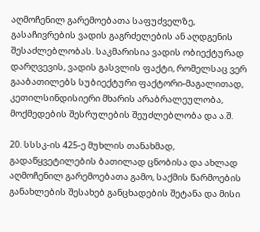აღმოჩენილ გარემოებათა საფუძველზე, გასაჩივრების ვადის გაგრძელების ან აღდგენის შესაძლებლობას. საკმარისია ვადის ობიექტურად დარღვევის, ვადის გასვლის ფაქტი, რომელსაც ვერ გააბათილებს სუბიექტური ფაქტორი-მაგალითად, კეთილსინდისიერი მხარის არაბრალეულობა, მოქმედების შესრულების შეუძლებლობა და ა.შ.

20. სსსკ-ის 425-ე მუხლის თანახმად, გადაწყვეტილების ბათილად ცნობისა და ახლად აღმოჩენილ გარემოებათა გამო, საქმის წარმოების განახლების შესახებ განცხადების შეტანა და მისი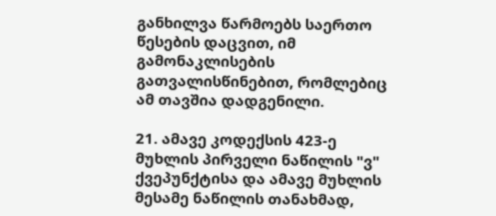განხილვა წარმოებს საერთო წესების დაცვით, იმ გამონაკლისების გათვალისწინებით, რომლებიც ამ თავშია დადგენილი.

21. ამავე კოდექსის 423-ე მუხლის პირველი ნაწილის "ვ" ქვეპუნქტისა და ამავე მუხლის მესამე ნაწილის თანახმად,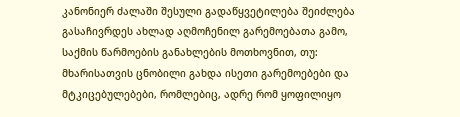კანონიერ ძალაში შესული გადაწყვეტილება შეიძლება გასაჩივრდეს ახლად აღმოჩენილ გარემოებათა გამო, საქმის წარმოების განახლების მოთხოვნით, თუ: მხარისათვის ცნობილი გახდა ისეთი გარემოებები და მტკიცებულებები, რომლებიც, ადრე რომ ყოფილიყო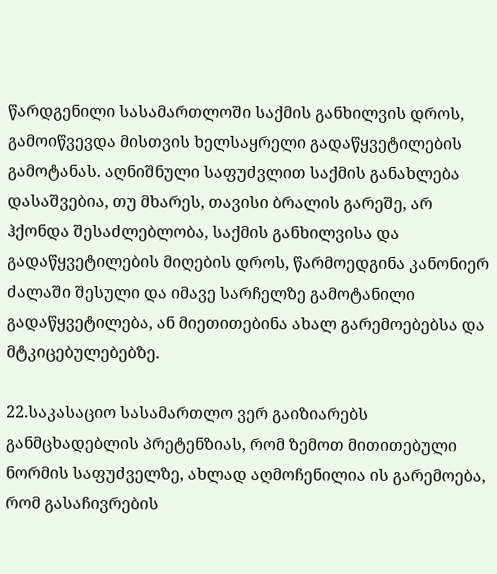წარდგენილი სასამართლოში საქმის განხილვის დროს, გამოიწვევდა მისთვის ხელსაყრელი გადაწყვეტილების გამოტანას. აღნიშნული საფუძვლით საქმის განახლება დასაშვებია, თუ მხარეს, თავისი ბრალის გარეშე, არ ჰქონდა შესაძლებლობა, საქმის განხილვისა და გადაწყვეტილების მიღების დროს, წარმოედგინა კანონიერ ძალაში შესული და იმავე სარჩელზე გამოტანილი გადაწყვეტილება, ან მიეთითებინა ახალ გარემოებებსა და მტკიცებულებებზე.

22.საკასაციო სასამართლო ვერ გაიზიარებს განმცხადებლის პრეტენზიას, რომ ზემოთ მითითებული ნორმის საფუძველზე, ახლად აღმოჩენილია ის გარემოება, რომ გასაჩივრების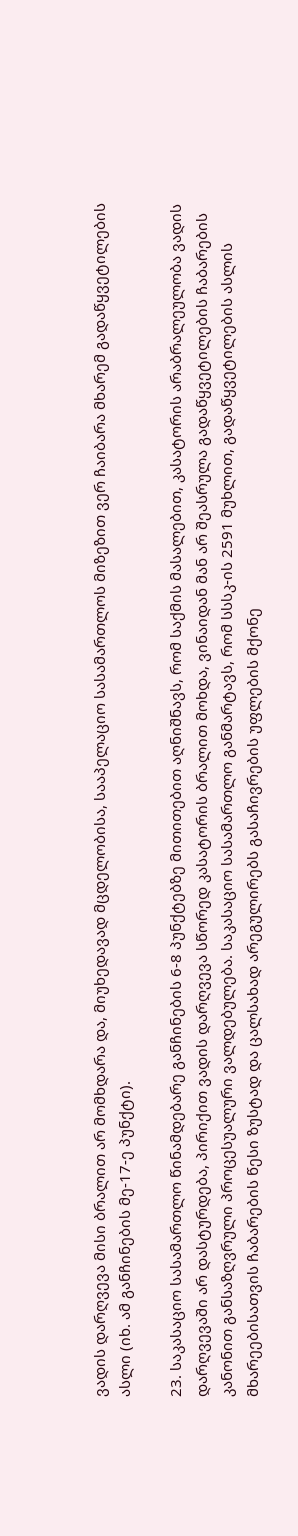ვადის დარღვევა მისი ბრალით არ მომხდარა და, მიუხედავად მცდელობისა, სააპელაციო სასამართლოს მიზეზით ვერ ჩაიბარა მხარემ გადაწყვეტილების ასლი (იხ. ამ განჩინების მე-17-ე პუნქტი).

23. საკასაციო სასამართლო წინამდებარე განჩინების 6-8 პუნქტებზე მითითებით აღნიშნავს, რომ საქმის მასალებით, კასატორის არაბრალეულობა ვადის დარღვევაში არ დასტურდება, პირიქით ვადის დარღვევა სწორედ კასატორის ბრალით მოხდა, ვინაიდან მან არ შეასრულა გადაწყვეტილების ჩაბარების კანონით განსაზღვრული პროცესუალური ვალდებულება. საკასაციო სასამართლო განმარტავს, რომ სსსკ-ის 2591 მუხლით, გადაწყვეტილების ასლის მხარეებისათვის ჩაბარების წესი ზუსტად და ცალსახად არეგულირებს გასაჩივრების უფლების მქონე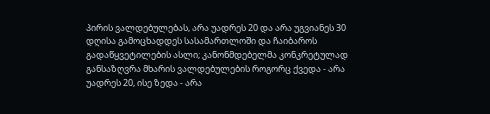პირის ვალდებულებას, არა უადრეს 20 და არა უგვიანეს 30 დღისა გამოცხადდეს სასამართლოში და ჩაიბაროს გადაწყვეტილების ასლი; კანონმდებელმა კონკრეტულად განსაზღვრა მხარის ვალდებულების როგორც ქვედა - არა უადრეს 20, ისე ზედა - არა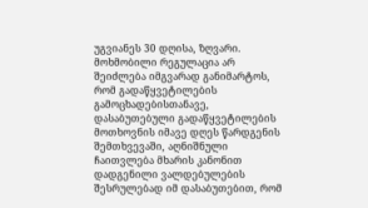უგვიანეს 30 დღისა, ზღვარი. მოხმობილი რეგულაცია არ შეიძლება იმგვარად განიმარტოს, რომ გადაწყვეტილების გამოცხადებისთანავე, დასაბუთებული გადაწყვეტილების მოთხოვნის იმავე დღეს წარდგენის შემთხვევაში, აღნიშნული ჩაითვლება მხარის კანონით დადგენილი ვალდებულების შესრულებად იმ დასაბუთებით, რომ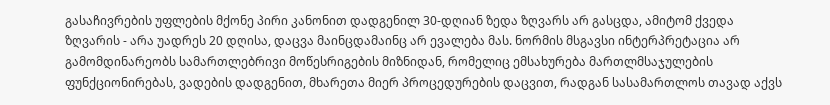გასაჩივრების უფლების მქონე პირი კანონით დადგენილ 30-დღიან ზედა ზღვარს არ გასცდა, ამიტომ ქვედა ზღვარის - არა უადრეს 20 დღისა, დაცვა მაინცდამაინც არ ევალება მას. ნორმის მსგავსი ინტერპრეტაცია არ გამომდინარეობს სამართლებრივი მოწესრიგების მიზნიდან, რომელიც ემსახურება მართლმსაჯულების ფუნქციონირებას, ვადების დადგენით, მხარეთა მიერ პროცედურების დაცვით, რადგან სასამართლოს თავად აქვს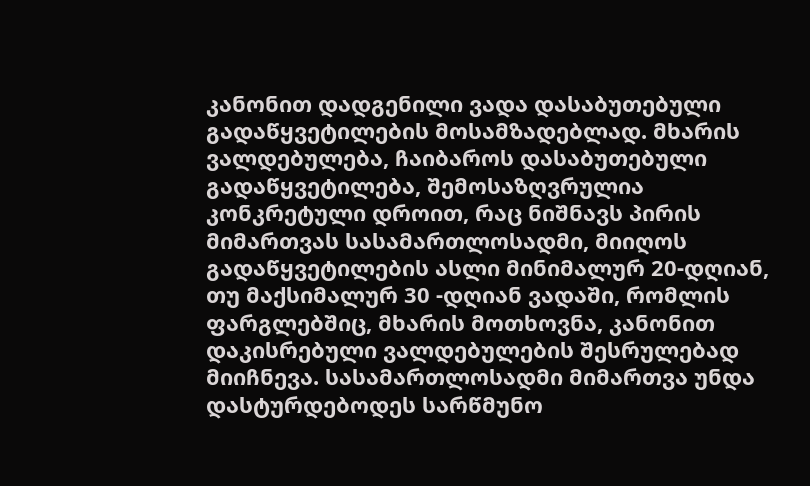კანონით დადგენილი ვადა დასაბუთებული გადაწყვეტილების მოსამზადებლად. მხარის ვალდებულება, ჩაიბაროს დასაბუთებული გადაწყვეტილება, შემოსაზღვრულია კონკრეტული დროით, რაც ნიშნავს პირის მიმართვას სასამართლოსადმი, მიიღოს გადაწყვეტილების ასლი მინიმალურ 20-დღიან, თუ მაქსიმალურ 30 -დღიან ვადაში, რომლის ფარგლებშიც, მხარის მოთხოვნა, კანონით დაკისრებული ვალდებულების შესრულებად მიიჩნევა. სასამართლოსადმი მიმართვა უნდა დასტურდებოდეს სარწმუნო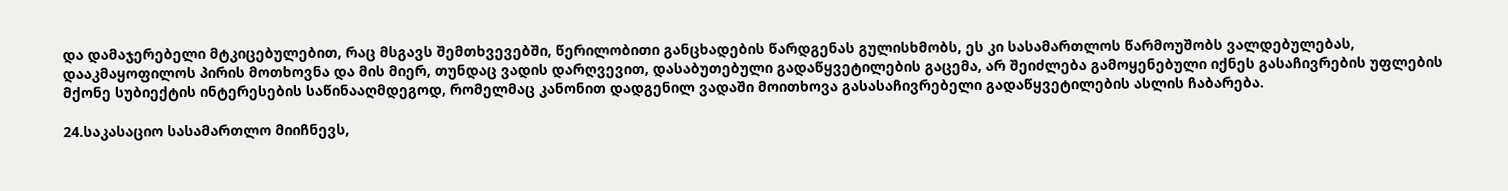და დამაჯერებელი მტკიცებულებით, რაც მსგავს შემთხვევებში, წერილობითი განცხადების წარდგენას გულისხმობს, ეს კი სასამართლოს წარმოუშობს ვალდებულებას, დააკმაყოფილოს პირის მოთხოვნა და მის მიერ, თუნდაც ვადის დარღვევით, დასაბუთებული გადაწყვეტილების გაცემა, არ შეიძლება გამოყენებული იქნეს გასაჩივრების უფლების მქონე სუბიექტის ინტერესების საწინააღმდეგოდ, რომელმაც კანონით დადგენილ ვადაში მოითხოვა გასასაჩივრებელი გადაწყვეტილების ასლის ჩაბარება.

24.საკასაციო სასამართლო მიიჩნევს,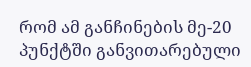რომ ამ განჩინების მე-20 პუნქტში განვითარებული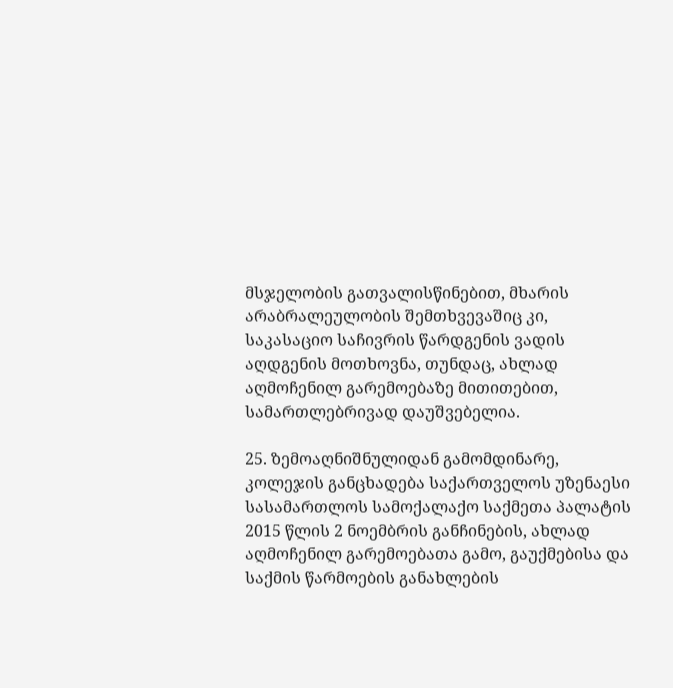მსჯელობის გათვალისწინებით, მხარის არაბრალეულობის შემთხვევაშიც კი, საკასაციო საჩივრის წარდგენის ვადის აღდგენის მოთხოვნა, თუნდაც, ახლად აღმოჩენილ გარემოებაზე მითითებით, სამართლებრივად დაუშვებელია.

25. ზემოაღნიშნულიდან გამომდინარე, კოლეჯის განცხადება საქართველოს უზენაესი სასამართლოს სამოქალაქო საქმეთა პალატის 2015 წლის 2 ნოემბრის განჩინების, ახლად აღმოჩენილ გარემოებათა გამო, გაუქმებისა და საქმის წარმოების განახლების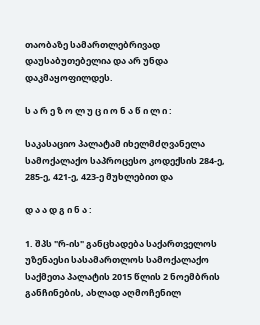თაობაზე სამართლებრივად დაუსაბუთებელია და არ უნდა დაკმაყოფილდეს.

ს ა რ ე ზ ო ლ უ ც ი ო ნ ა წ ი ლ ი :

საკასაციო პალატამ იხელმძღვანელა სამოქალაქო საპროცესო კოდექსის 284-ე, 285-ე, 421-ე, 423-ე მუხლებით და

დ ა ა დ გ ი ნ ა :

1. შპს "რ-ის" განცხადება საქართველოს უზენაესი სასამართლოს სამოქალაქო საქმეთა პალატის 2015 წლის 2 ნოემბრის განჩინების, ახლად აღმოჩენილ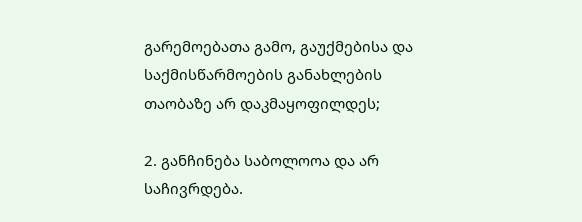გარემოებათა გამო, გაუქმებისა და საქმისწარმოების განახლების თაობაზე არ დაკმაყოფილდეს;

2. განჩინება საბოლოოა და არ საჩივრდება.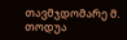თავმჯდომარე მ. თოდუა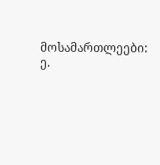მოსამართლეები: ე.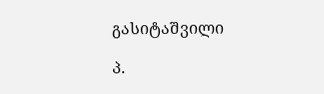გასიტაშვილი

პ.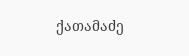ქათამაძე